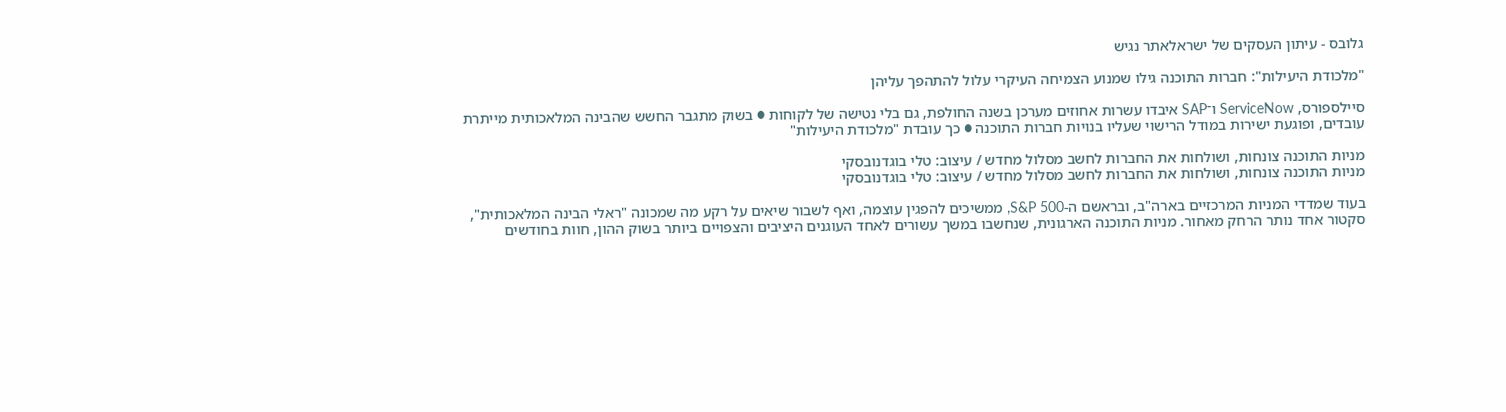גלובס - עיתון העסקים של ישראלאתר נגיש

"מלכודת היעילות": חברות התוכנה גילו שמנוע הצמיחה העיקרי עלול להתהפך עליהן

סיילספורס, ServiceNow ו־SAP איבדו עשרות אחוזים מערכן בשנה החולפת, גם בלי נטישה של לקוחות ● בשוק מתגבר החשש שהבינה המלאכותית מייתרת עובדים, ופוגעת ישירות במודל הרישוי שעליו בנויות חברות התוכנה ● כך עובדת "מלכודת היעילות"

מניות התוכנה צונחות, ושולחות את החברות לחשב מסלול מחדש / עיצוב: טלי בוגדנובסקי
מניות התוכנה צונחות, ושולחות את החברות לחשב מסלול מחדש / עיצוב: טלי בוגדנובסקי

בעוד שמדדי המניות המרכזיים בארה"ב, ובראשם ה-S&P 500, ממשיכים להפגין עוצמה, ואף לשבור שיאים על רקע מה שמכונה "ראלי הבינה המלאכותית", סקטור אחד נותר הרחק מאחור. מניות התוכנה הארגונית, שנחשבו במשך עשורים לאחד העוגנים היציבים והצפויים ביותר בשוק ההון, חוות בחודשים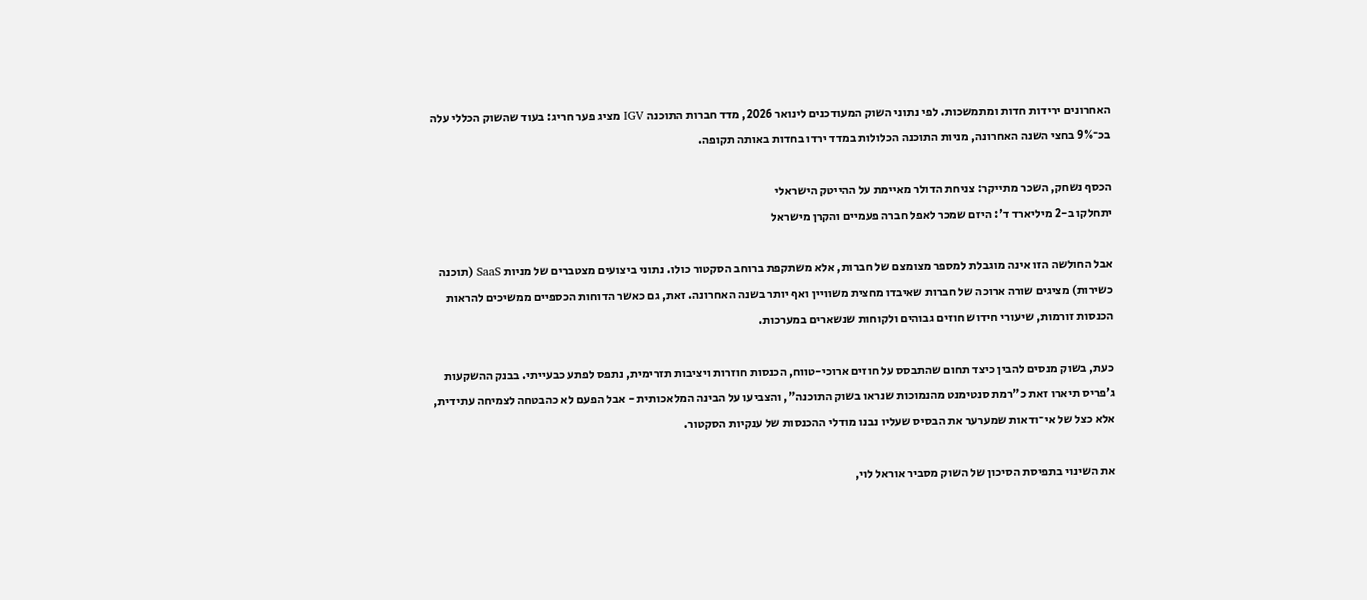האחרונים ירידות חדות ומתמשכות. לפי נתוני השוק המעודכנים לינואר 2026, מדד חברות התוכנה IGV מציג פער חריג: בעוד שהשוק הכללי עלה בכ־9% בחצי השנה האחרונה, מניות התוכנה הכלולות במדד ירדו בחדות באותה תקופה.

הכסף נשחק, השכר מתייקר: צניחת הדולר מאיימת על ההייטק הישראלי
יתחלקו ב-2 מיליארד ד': היזם שמכר לאפל חברה פעמיים והקרן מישראל

אבל החולשה הזו אינה מוגבלת למספר מצומצם של חברות, אלא משתקפת ברוחב הסקטור כולו. נתוני ביצועים מצטברים של מניות SaaS (תוכנה כשירות) מציגים שורה ארוכה של חברות שאיבדו מחצית משוויין ואף יותר בשנה האחרונה. זאת, גם כאשר הדוחות הכספיים ממשיכים להראות הכנסות זורמות, שיעורי חידוש חוזים גבוהים ולקוחות שנשארים במערכות.

כעת, בשוק מנסים להבין כיצד תחום שהתבסס על חוזים ארוכי-טווח, הכנסות חוזרות ויציבות תזרימית, נתפס לפתע כבעייתי. בבנק ההשקעות ג’פריס תיארו זאת כ"רמת סנטימנט מהנמוכות שנראו בשוק התוכנה", והצביעו על הבינה המלאכותית - אבל הפעם לא כהבטחה לצמיחה עתידית, אלא כצל של אי־ודאות שמערער את הבסיס שעליו נבנו מודלי ההכנסות של ענקיות הסקטור.

את השינוי בתפיסת הסיכון של השוק מסביר אוראל לוי,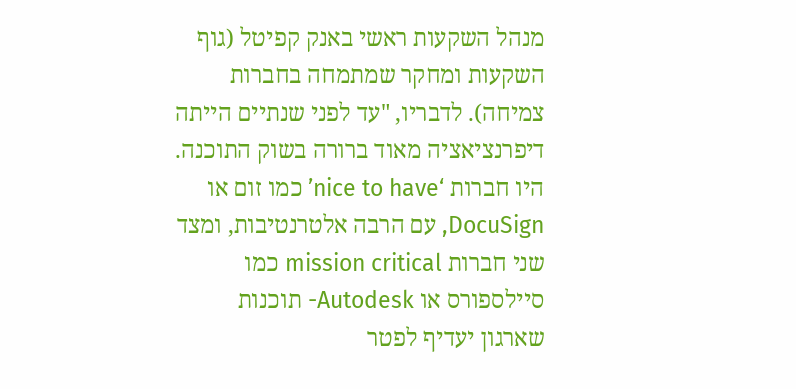מנהל השקעות ראשי באנק קפיטל (גוף השקעות ומחקר שמתמחה בחברות צמיחה). לדבריו, "עד לפני שנתיים הייתה דיפרנציאציה מאוד ברורה בשוק התוכנה. היו חברות ‘nice to have’ כמו זום או DocuSign, עם הרבה אלטרנטיבות, ומצד שני חברות mission critical כמו סיילספורס או Autodesk- תוכנות שארגון יעדיף לפטר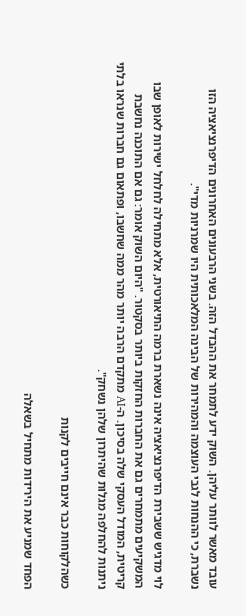עובד מאשר לוותר עליהן. השוק ידע לתמחר את ההבדל הזה. בשני הרבעונים האחרונים הדיפרנציאציה הזו נשברת, כי ההנחות לגבי העוצמה והמהירות של הבינה המלאכותית היו שמרניות מדי".

לוי מדגיש ששבירת הדיפרנציאציה אינה נשארת ברמה התיאורטית, אלא מתחילה לחלחל ישירות לאופן שבו המשקיעים מתמחרים גם את החברות החזקות ביותר בסקטור. "היום השוק אומר: גם אם התוכנה נחשבת קריטית, המודל העסקי שלה בסיכון. ה-AI מתקדם הרבה יותר מהר ממה שחשבו, ופתאום גם חברות שנראו בלתי ניתנות להחלפה מגלות שהיתרון שלהן נשחק".

כשהלקוחות כבר אינם חייבים לקנות

הפחד שמניע את הירידות מתחיל בשאלה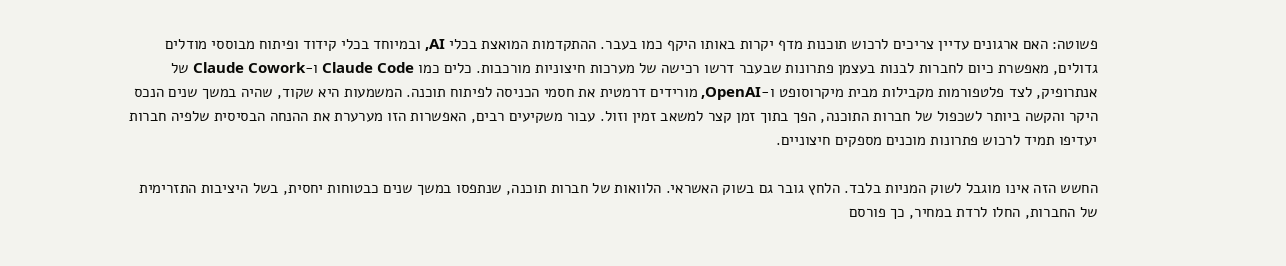פשוטה: האם ארגונים עדיין צריכים לרכוש תוכנות מדף יקרות באותו היקף כמו בעבר. ההתקדמות המואצת בכלי AI, ובמיוחד בכלי קידוד ופיתוח מבוססי מודלים גדולים, מאפשרת כיום לחברות לבנות בעצמן פתרונות שבעבר דרשו רכישה של מערכות חיצוניות מורכבות. כלים כמו Claude Code ו-Claude Cowork של אנתרופיק, לצד פלטפורמות מקבילות מבית מיקרוסופט ו-OpenAI, מורידים דרמטית את חסמי הכניסה לפיתוח תוכנה. המשמעות היא שקוד, שהיה במשך שנים הנכס היקר והקשה ביותר לשכפול של חברות התוכנה, הפך בתוך זמן קצר למשאב זמין וזול. עבור משקיעים רבים, האפשרות הזו מערערת את ההנחה הבסיסית שלפיה חברות יעדיפו תמיד לרכוש פתרונות מוכנים מספקים חיצוניים.

החשש הזה אינו מוגבל לשוק המניות בלבד. הלחץ גובר גם בשוק האשראי. הלוואות של חברות תוכנה, שנתפסו במשך שנים כבטוחות יחסית, בשל היציבות התזרימית של החברות, החלו לרדת במחיר, כך פורסם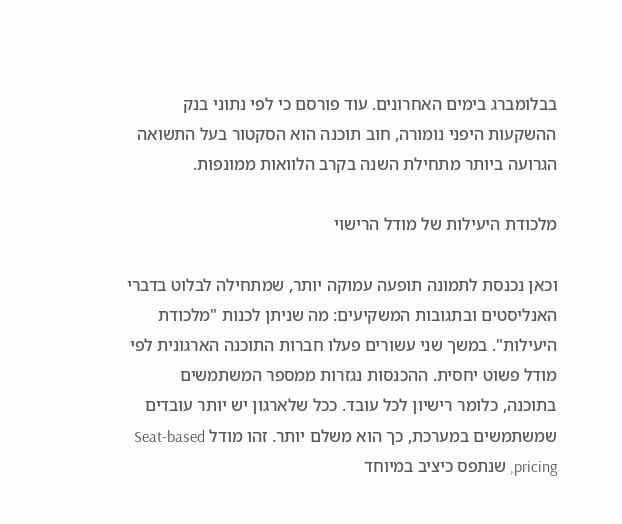בבלומברג בימים האחרונים. עוד פורסם כי לפי נתוני בנק ההשקעות היפני נומורה, חוב תוכנה הוא הסקטור בעל התשואה הגרועה ביותר מתחילת השנה בקרב הלוואות ממונפות.

מלכודת היעילות של מודל הרישוי

וכאן נכנסת לתמונה תופעה עמוקה יותר, שמתחילה לבלוט בדברי האנליסטים ובתגובות המשקיעים: מה שניתן לכנות "מלכודת היעילות". במשך שני עשורים פעלו חברות התוכנה הארגונית לפי מודל פשוט יחסית. ההכנסות נגזרות ממספר המשתמשים בתוכנה, כלומר רישיון לכל עובד. ככל שלארגון יש יותר עובדים שמשתמשים במערכת, כך הוא משלם יותר. זהו מודל Seat-based pricing, שנתפס כיציב במיוחד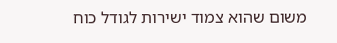משום שהוא צמוד ישירות לגודל כוח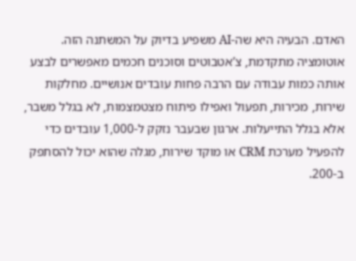האדם. הבעיה היא שה-AI משפיע בדיוק על המשתנה הזה. אוטומציה מתקדמת, צ’אטבוטים וסוכנים חכמים מאפשרים לבצע אותה כמות עבודה עם הרבה פחות עובדים אנושיים. מחלקות שירות, מכירות, תפעול ואפילו פיתוח מצטמצמות, לא בגלל משבר, אלא בגלל התייעלות. ארגון שבעבר נזקק ל-1,000 עובדים כדי להפעיל מערכת CRM או מוקד שירות, מגלה שהוא יכול להסתפק ב-200.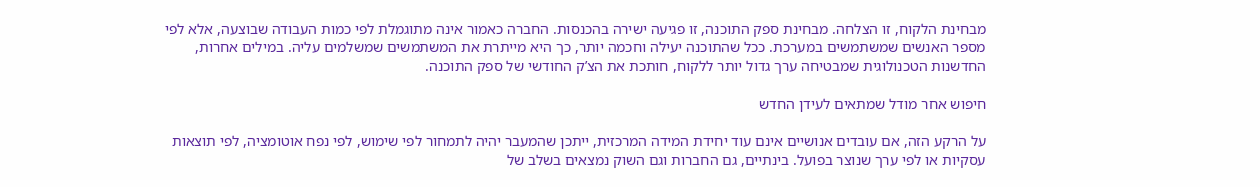מבחינת הלקוח, זו הצלחה. מבחינת ספק התוכנה, זו פגיעה ישירה בהכנסות. החברה כאמור אינה מתוגמלת לפי כמות העבודה שבוצעה, אלא לפי מספר האנשים שמשתמשים במערכת. ככל שהתוכנה יעילה וחכמה יותר, כך היא מייתרת את המשתמשים שמשלמים עליה. במילים אחרות, החדשנות הטכנולוגית שמבטיחה ערך גדול יותר ללקוח, חותכת את הצ’ק החודשי של ספק התוכנה.

חיפוש אחר מודל שמתאים לעידן החדש

על הרקע הזה, אם עובדים אנושיים אינם עוד יחידת המידה המרכזית, ייתכן שהמעבר יהיה לתמחור לפי שימוש, לפי נפח אוטומציה, לפי תוצאות עסקיות או לפי ערך שנוצר בפועל. בינתיים, גם החברות וגם השוק נמצאים בשלב של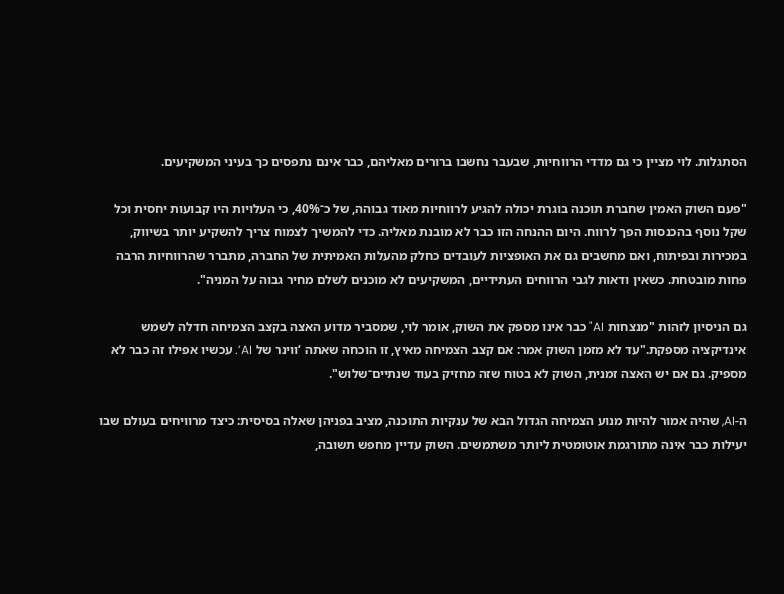הסתגלות. לוי מציין כי גם מדדי הרווחיות, שבעבר נחשבו ברורים מאליהם, כבר אינם נתפסים כך בעיני המשקיעים.

"פעם השוק האמין שחברת תוכנה בוגרת יכולה להגיע לרווחיות מאוד גבוהה, של כ־40%, כי העלויות היו קבועות יחסית וכל שקל נוסף בהכנסות הפך לרווח. היום ההנחה הזו כבר לא מובנת מאליה. כדי להמשיך לצמוח צריך להשקיע יותר בשיווק, במכירות ובפיתוח, ואם מחשבים גם את האופציות לעובדים כחלק מהעלות האמיתית של החברה, מתברר שהרווחיות הרבה פחות מובטחת. כשאין ודאות לגבי הרווחים העתידיים, המשקיעים לא מוכנים לשלם מחיר גבוה על המניה".

גם הניסיון לזהות "מנצחות AI" כבר אינו מספק את השוק, אומר לוי, שמסביר מדוע האצה בקצב הצמיחה חדלה לשמש אינדיקציה מספקת."עד לא מזמן השוק אמר: אם קצב הצמיחה מאיץ, זו הוכחה שאתה ‘ווינר של AI’. עכשיו אפילו זה כבר לא מספיק. גם אם יש האצה זמנית, השוק לא בטוח שזה מחזיק בעוד שנתיים־שלוש".

ה-AI, שהיה אמור להיות מנוע הצמיחה הגדול הבא של ענקיות התוכנה, מציב בפניהן שאלה בסיסית: כיצד מרוויחים בעולם שבו יעילות כבר אינה מתורגמת אוטומטית ליותר משתמשים. השוק עדיין מחפש תשובה,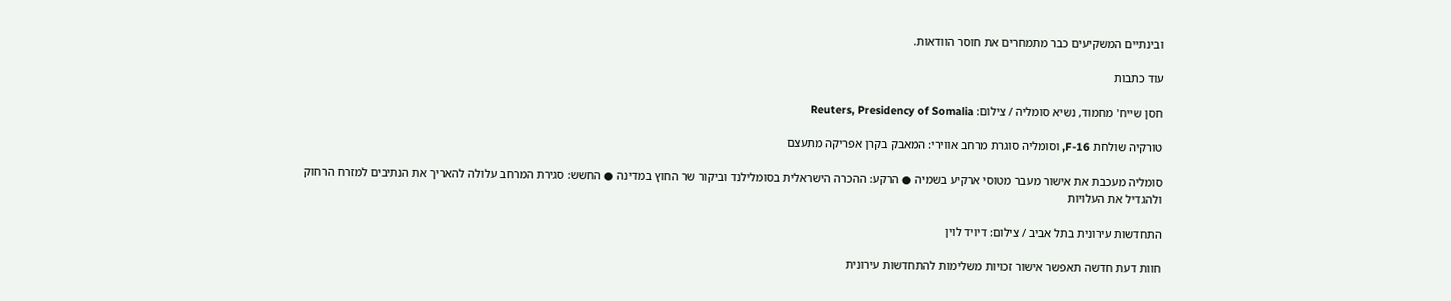ובינתיים המשקיעים כבר מתמחרים את חוסר הוודאות.

עוד כתבות

חסן שייח' מחמוד, נשיא סומליה / צילום: Reuters, Presidency of Somalia

טורקיה שולחת F-16, וסומליה סוגרת מרחב אווירי: המאבק בקרן אפריקה מתעצם

סומליה מעכבת את אישור מעבר מטוסי ארקיע בשמיה ● הרקע: ההכרה הישראלית בסומלילנד וביקור שר החוץ במדינה ● החשש: סגירת המרחב עלולה להאריך את הנתיבים למזרח הרחוק ולהגדיל את העלויות

התחדשות עירונית בתל אביב / צילום: דיויד לוין

חוות דעת חדשה תאפשר אישור זכויות משלימות להתחדשות עירונית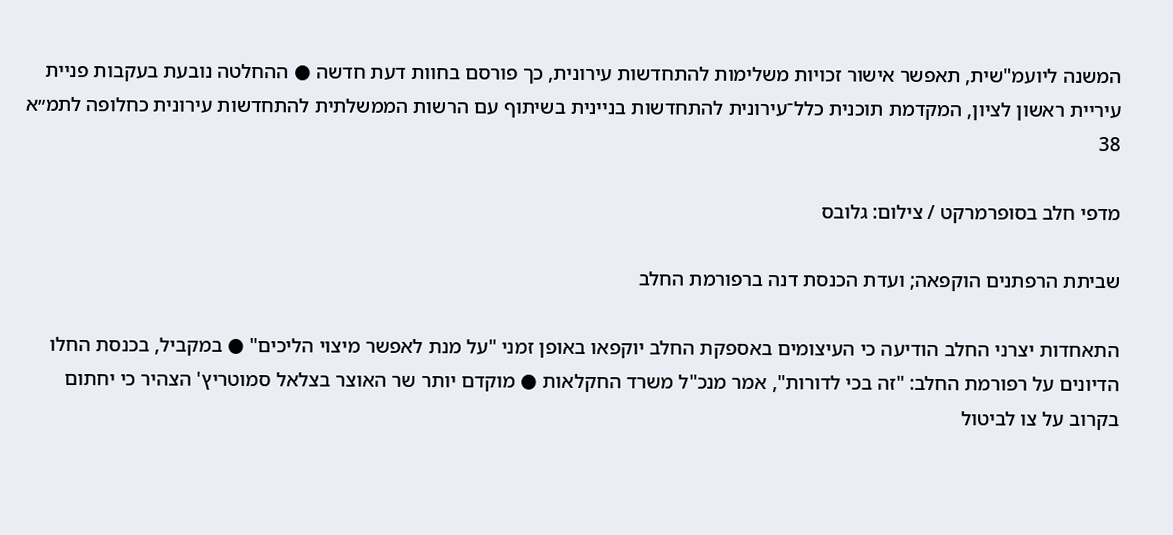המשנה ליועמ"שית, תאפשר אישור זכויות משלימות להתחדשות עירונית, כך פורסם בחוות דעת חדשה ● ההחלטה נובעת בעקבות פניית עיריית ראשון לציון, המקדמת תוכנית כלל־עירונית להתחדשות בניינית בשיתוף עם הרשות הממשלתית להתחדשות עירונית כחלופה לתמ״א 38

מדפי חלב בסופרמרקט / צילום: גלובס

שביתת הרפתנים הוקפאה; ועדת הכנסת דנה ברפורמת החלב

התאחדות יצרני החלב הודיעה כי העיצומים באספקת החלב יוקפאו באופן זמני "על מנת לאפשר מיצוי הליכים" ● במקביל, בכנסת החלו הדיונים על רפורמת החלב: "זה בכי לדורות", אמר מנכ"ל משרד החקלאות ● מוקדם יותר שר האוצר בצלאל סמוטריץ' הצהיר כי יחתום בקרוב על צו לביטול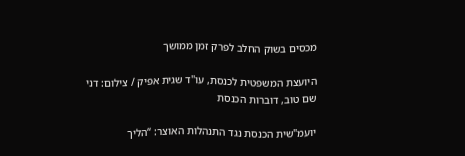מכסים בשוק החלב לפרק זמן ממושך

היועצת המשפטית לכנסת, עו''ד שגית אפיק / צילום: דני שם טוב, דוברות הכנסת

יועמ"שית הכנסת נגד התנהלות האוצר: “הליך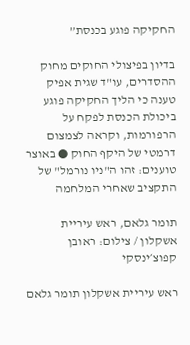החקיקה פוגע בכנסת”

בדיון בפיצולי החוקים מחוק ההסדרים, עו"ד שגית אפיק טענה כי הליך החקיקה פוגע ביכולת הכנסת לפקח על הרפורמות, וקראה לצמצום דרמטי של היקף החוק ● באוצר טוענים: זהו ה"ניו נורמל" של התקציב שאחרי המלחמה

תומר גלאם, ראש עיריית אשקלון / צילום: ראובן קפוצ׳ינסקי

ראש עיריית אשקלון תומר גלאם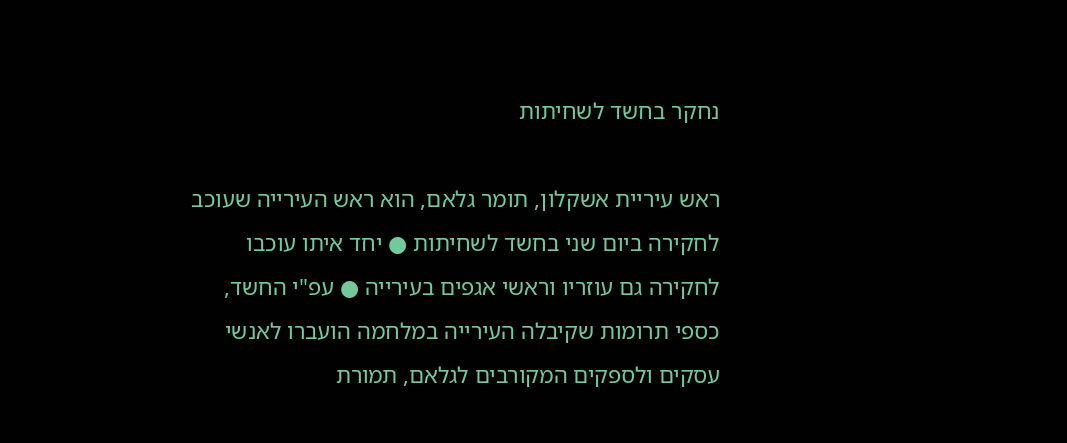נחקר בחשד לשחיתות

ראש עיריית אשקלון, תומר גלאם, הוא ראש העירייה שעוכב לחקירה ביום שני בחשד לשחיתות ● יחד איתו עוכבו לחקירה גם עוזריו וראשי אגפים בעירייה ● עפ"י החשד, כספי תרומות שקיבלה העירייה במלחמה הועברו לאנשי עסקים ולספקים המקורבים לגלאם, תמורת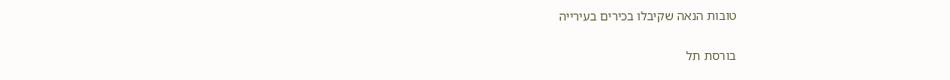טובות הנאה שקיבלו בכירים בעירייה

בורסת תל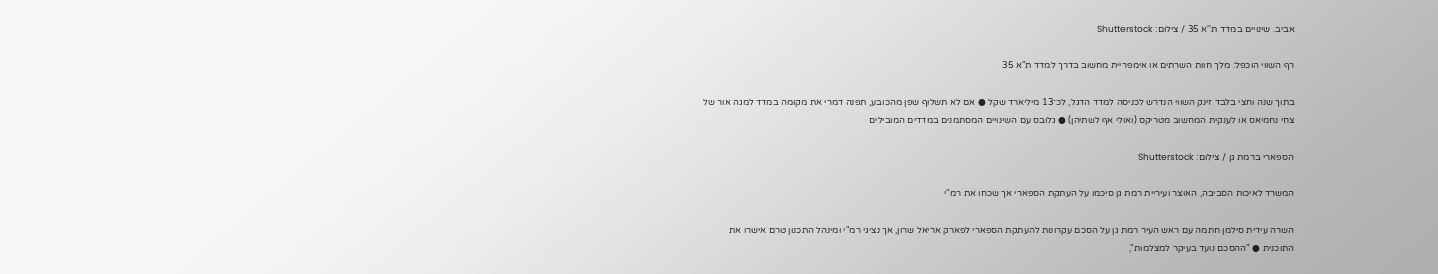אביב. שינויים במדד ת''א 35 / צילום: Shutterstock

רף השווי הוכפל: מלך חוות השרתים או אימפריית מחשוב בדרך למדד ת"א 35

בתוך שנה וחצי בלבד זינק השווי הנדרש לכניסה למדד הדגל, לכ־13 מיליארד שקל ● אם לא תשלוף שפן מהכובע, תפנה דמרי את מקומה במדד למגה אור של צחי נחמיאס או לענקית המחשוב מטריקס (ואולי אף לשתיהן) ● גלובס עם השינויים המסתמנים במדדים המובילים

הספארי ברמת גן / צילום: Shutterstock

המשרד לאיכות הסביבה, האוצר ועיריית רמת גן סיכמו על העתקת הספארי אך שכחו את רמ"י

השרה עידית סילמן חתמה עם ראש העיר רמת גן על הסכם עקרונות להעתקת הספארי לפארק אריאל שרון, אך נציגי רמ"י ומינהל התכנון טרם אישרו את התוכנית ● "ההסכם נועד בעיקר למצלמות",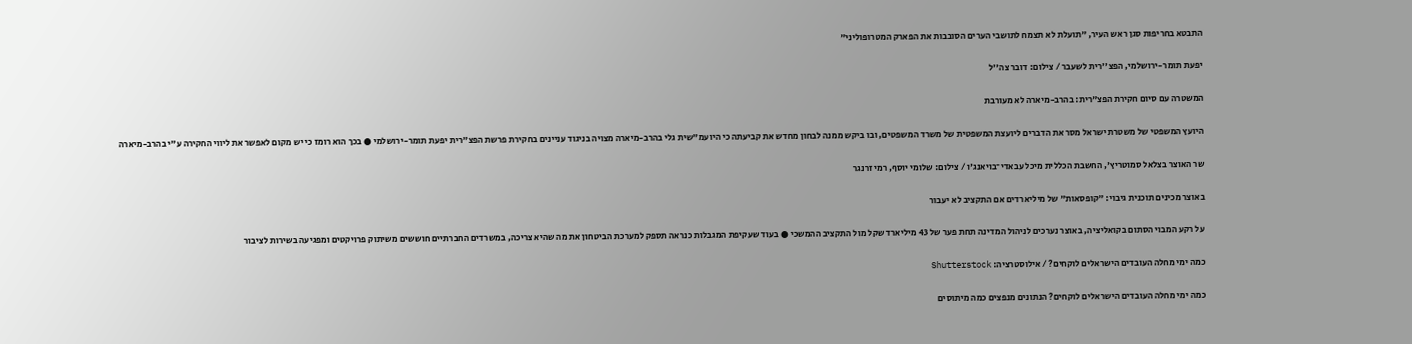התבטא בחריפות סגן ראש העיר, "תועלת לא תצמח לתושבי הערים הסובבות את הפארק המטרופוליני"

יפעת תומר-ירושלמי, הפצ''רית לשעבר / צילום: דובר צה''ל

המשטרה עם סיום חקירת הפצ"רית: בהרב-מיארה לא מעורבת

היועץ המשפטי של משטרת ישראל מסר את הדברים ליועצת המשפטית של משרד המשפטים, ובו ביקש ממנה לבחון מחדש את קביעתה כי היועמ"שית גלי בהרב-מיארה מצויה בניגוד עניינים בחקירת פרשת הפצ"רית יפעת תומר-ירושלמי ● בכך הוא רומז כי יש מקום לאפשר את ליווי החקירה ע"י בהרב-מיארה

שר האוצר בצלאל סמוטריץ', החשבת הכללית מיכל עבאדי־בויאנג'ו / צילום: שלומי יוסף, רמי זרנגר

באוצר מכינים תוכנית גיבוי: "קופסאות" של מיליארדים אם התקציב לא יעבור

על רקע המבוי הסתום בקואליציה, באוצר נערכים לניהול המדינה תחת פער של 43 מיליארד שקל מול התקציב ההמשכי ● בעוד שעקיפת המגבלות כנראה תספק למערכת הביטחון את מה שהיא צריכה, במשרדים החברתיים חוששים משיתוק פרויקטים ומפגיעה בשירות לציבור

כמה ימי מחלה העובדים הישראלים לוקחים? / אילוסטרציה: Shutterstock

כמה ימי מחלה העובדים הישראלים לוקחים? הנתונים מנפצים כמה מיתוסים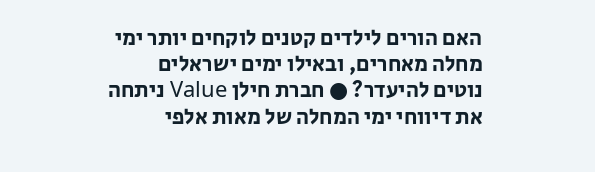האם הורים לילדים קטנים לוקחים יותר ימי מחלה מאחרים, ובאילו ימים ישראלים נוטים להיעדר? ● חברת חילן Value ניתחה את דיווחי ימי המחלה של מאות אלפי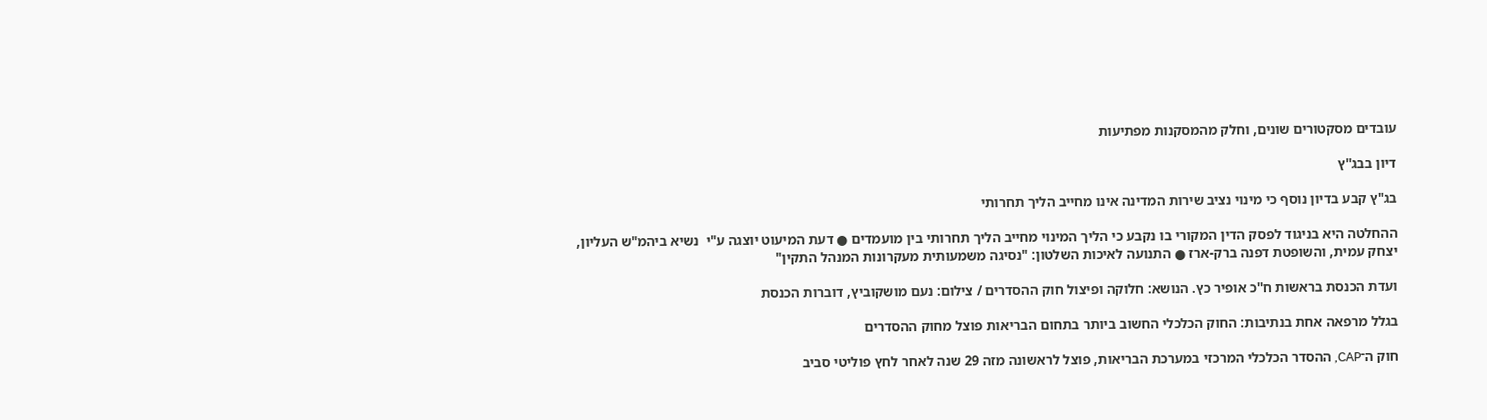עובדים מסקטורים שונים, וחלק מהמסקנות מפתיעות

דיון בבג''ץ

בג"ץ קבע בדיון נוסף כי מינוי נציב שירות המדינה אינו מחייב הליך תחרותי

ההחלטה היא בניגוד לפסק הדין המקורי בו נקבע כי הליך המינוי מחייב הליך תחרותי בין מועמדים ● דעת המיעוט יוצגה ע"י  נשיא ביהמ"ש העליון, יצחק עמית, והשופטת דפנה ברק-ארז ● התנועה לאיכות השלטון: "נסיגה משמעותית מעקרונות המנהל התקין"

ועדת הכנסת בראשות ח''כ אופיר כץ. הנושא: חלוקה ופיצול חוק ההסדרים / צילום: נעם מושקוביץ, דוברות הכנסת

בגלל מרפאה אחת בנתיבות: החוק הכלכלי החשוב ביותר בתחום הבריאות פוצל מחוק ההסדרים

חוק ה־CAP, ההסדר הכלכלי המרכזי במערכת הבריאות, פוצל לראשונה מזה 29 שנה לאחר לחץ פוליטי סביב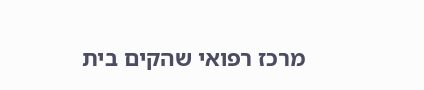מרכז רפואי שהקים בית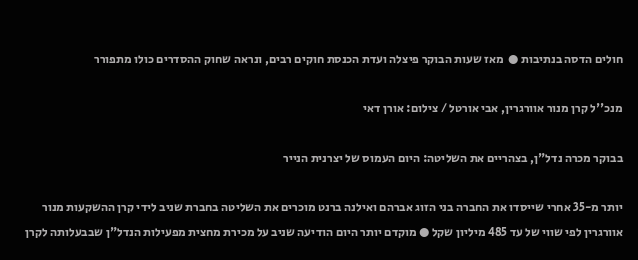חולים הדסה בנתיבות ●  מאז שעות הבוקר פיצלה ועדת הכנסת חוקים רבים, ונראה שחוק ההסדרים כולו מתפורר

מנכ''ל קרן מנור אוורגרין, אבי אורטל / צילום: אורן דאי

בבוקר מכרה נדל"ן, בצהריים את השליטה: היום העמוס של יצרנית הנייר

יותר מ-35 אחרי שייסדו את החברה בני הזוג אברהם ואילנה ברנט מוכרים את השליטה בחברת שניב לידי קרן ההשקעות מנור אוורגרין לפי שווי של עד 485 מיליון שקל ● מוקדם יותר היום הודיעה שניב על מכירת מחצית מפעילות הנדל"ן שבבעלותה לקרן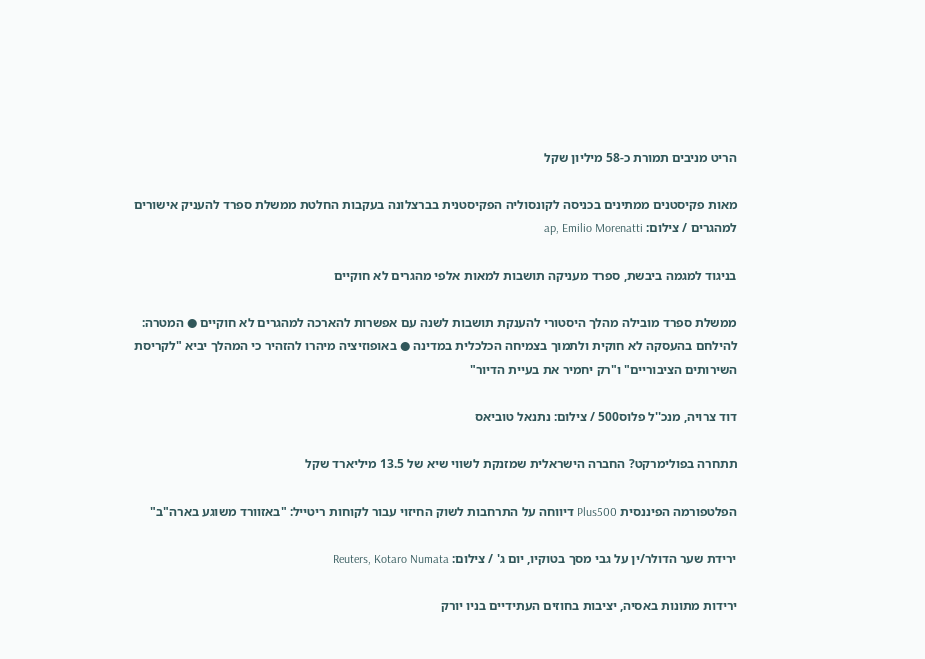הריט מניבים תמורת כ-58 מיליון שקל

מאות פקיסטנים ממתינים בכניסה לקונסוליה הפקיסטנית בברצלונה בעקבות החלטת ממשלת ספרד להעניק אישורים למהגרים / צילום: ap, Emilio Morenatti

בניגוד למגמה ביבשת, ספרד מעניקה תושבות למאות אלפי מהגרים לא חוקיים

ממשלת ספרד מובילה מהלך היסטורי להענקת תושבות לשנה עם אפשרות להארכה למהגרים לא חוקיים ● המטרה: להילחם בהעסקה לא חוקית ולתמוך בצמיחה הכלכלית במדינה ● באופוזיציה מיהרו להזהיר כי המהלך יביא "לקריסת השירותים הציבוריים" ו"רק יחמיר את בעיית הדיור"

דוד צרויה, מנכ''ל פלוס500 / צילום: נתנאל טוביאס

תתחרה בפולימרקט? החברה הישראלית שמזנקת לשווי שיא של 13.5 מיליארד שקל

הפלטפורמה הפיננסית Plus500 דיווחה על התרחבות לשוק החיזוי עבור לקוחות ריטייל: "באזוורד משוגע בארה"ב"

ירידת שער הדולר/ין על גבי מסך בטוקיו, יום ג' / צילום: Reuters, Kotaro Numata

ירידות מתונות באסיה, יציבות בחוזים העתידיים בניו יורק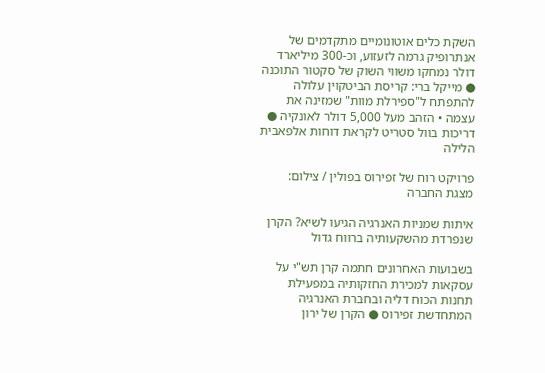השקת כלים אוטונומיים מתקדמים של אנתרופיק גרמה לזעזוע, וכ-300 מיליארד דולר נמחקו משווי השוק של סקטור התוכנה ● מייקל ברי: קריסת הביטקוין עלולה להתפתח ל"ספירלת מוות" שמזינה את עצמה • הזהב מעל 5,000 דולר לאונקיה ● דריכות בוול סטריט לקראת דוחות אלפאבית הלילה

פרויקט רוח של זפירוס בפולין / צילום: מצגת החברה

איתות שמניות האנרגיה הגיעו לשיא? הקרן שנפרדת מהשקעותיה ברווח גדול

בשבועות האחרונים חתמה קרן תש"י על עסקאות למכירת החזקותיה במפעילת תחנות הכוח דליה ובחברת האנרגיה המתחדשת זפירוס ● הקרן של ירון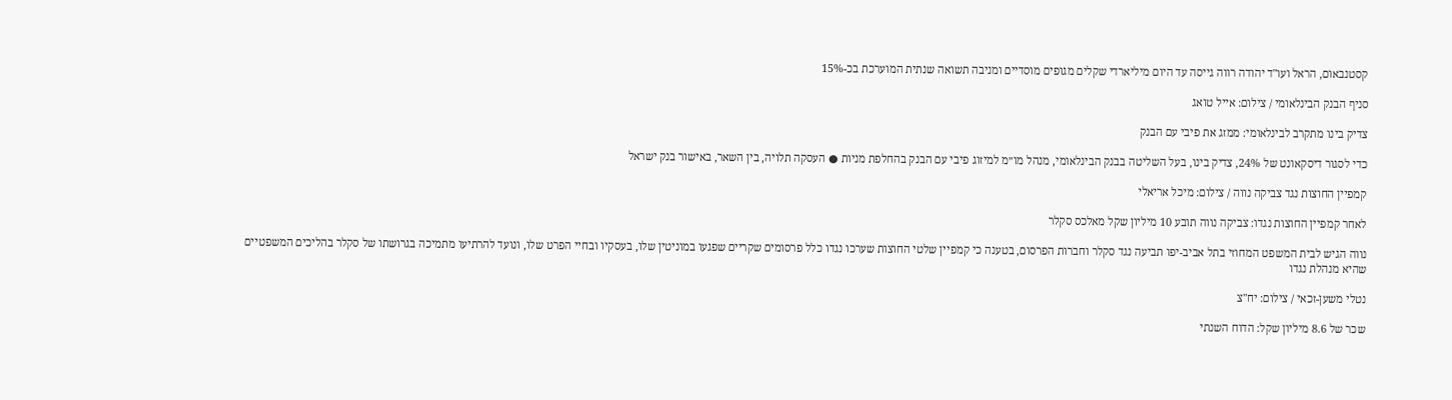קסטנבאום, הראל ועו"ד יהודה רווה גייסה עד היום מיליארדי שקלים מגופים מוסדיים ומניבה תשואה שנתית המוערכת בכ-15%

סניף הבנק הבינלאומי / צילום: אייל טואג

צדיק בינו מתקרב לבינלאומי: ממזג את פיבי עם הבנק

כדי לסגור דיסקאונט של 24%, צדיק בינו, בעל השליטה בבנק הבינלאומי, מנהל מו״מ למיזוג פיבי עם הבנק בהחלפת מניות ● העסקה תלויה, בין השאר, באישור בנק ישראל

קמפיין החוצות נגד צביקה נווה / צילום: מיכל אריאלי

לאחר קמפיין החוצות נגדו: צביקה נווה תובע 10 מיליון שקל מאלכס סקלר

נווה הגיש לבית המשפט המחוזי בתל אביב-יפו תביעה נגד סקלר וחברות הפרסום, בטענה כי קמפיין שלטי החוצות שערכו נגדו כלל פרסומים שקריים שפגעו במוניטין שלו, בעסקיו ובחיי הפרט שלו, ונועד להרתיעו מתמיכה בגרושתו של סקלר בהליכים המשפטיים שהיא מנהלת נגדו

נטלי משען-זכאי / צילום: יח''צ

שכר של 8.6 מיליון שקל: הדוח השנתי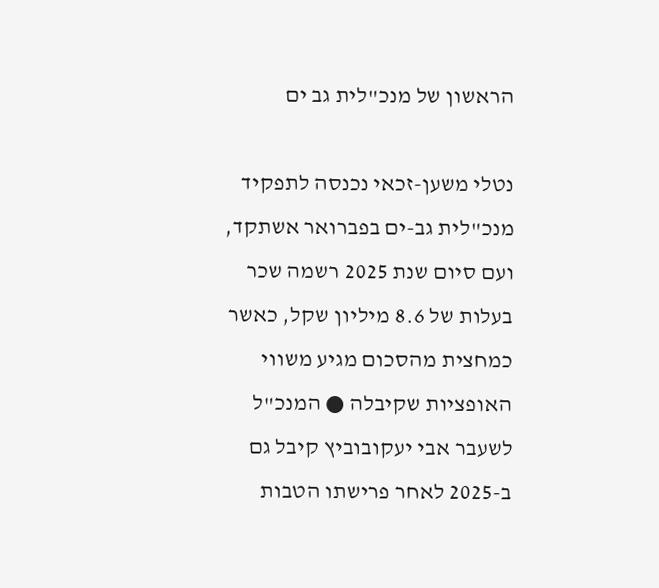הראשון של מנכ"לית גב ים

נטלי משען-זכאי נכנסה לתפקיד מנכ"לית גב-ים בפברואר אשתקד, ועם סיום שנת 2025 רשמה שכר בעלות של 8.6 מיליון שקל, כאשר כמחצית מהסכום מגיע משווי האופציות שקיבלה ● המנכ"ל לשעבר אבי יעקובוביץ קיבל גם ב-2025 לאחר פרישתו הטבות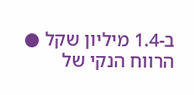ב-1.4 מיליון שקל ● הרווח הנקי של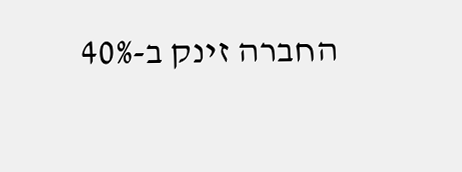החברה זינק ב-40%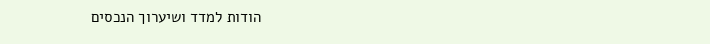הודות למדד ושיערוך הנכסים